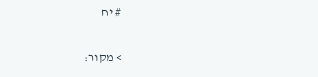# יח

> מקור: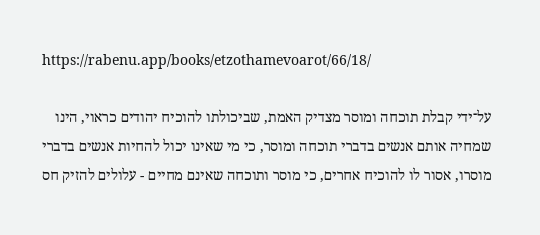https://rabenu.app/books/etzothamevoarot/66/18/

על־ידי קבלת תוכחה ומוסר מצדיק האמת, שביכולתו להוכיח יהודים כראוי, הינו שמחיה אותם אנשים בדברי תוכחה ומוסר, כי מי שאינו יכול להחיות אנשים בדברי מוסרו, אסור לו להוכיח אחרים, כי מוסר ותוכחה שאינם מחיים - עלולים להזיק חס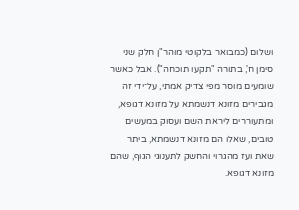ושלום (כמבואר בלקוטי מוהר"ן חלק שני סימן ח', בתורה "תקעו תוכחה"). אבל כאשר שומעים מוסר מפי צדיק אמתי, על־ידי זה מגבירים מזונא דנשמתא על מזונא דגופא, ומתעוררים ליראת השם ועסוק במעשים טובים, שאלו הם מזונא דנשמתא, ביתר שאת ועז מהגרוי והחשק לתענוגי הגוף, שהם מזונא דגופא.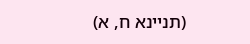(תניינא ח, א)